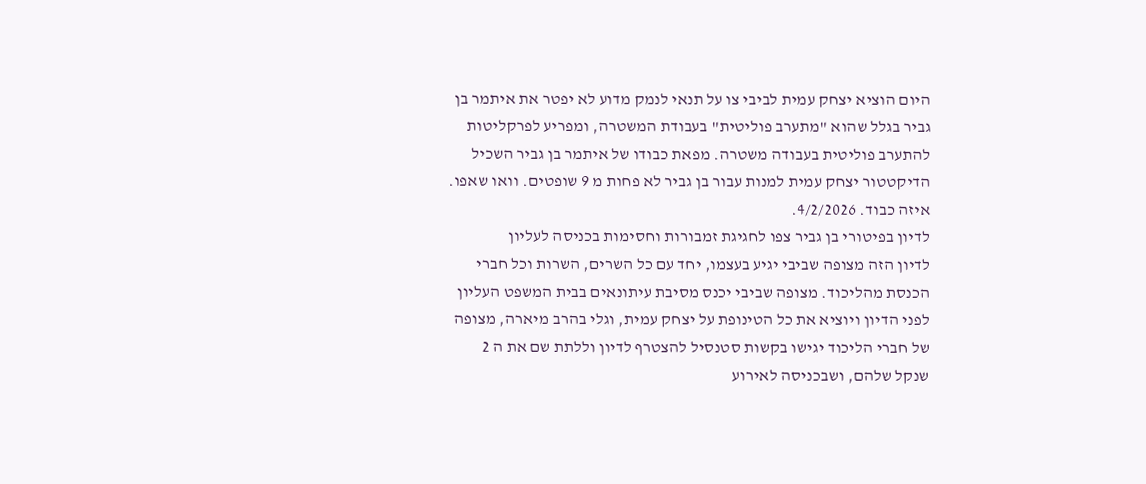היום הוציא יצחק עמית לביבי צו על תנאי לנמק מדוע לא יפטר את איתמר בן גביר בגלל שהוא "מתערב פוליטית" בעבודת המשטרה, ומפריע לפרקליטות להתערב פוליטית בעבודה משטרה. מפאת כבודו של איתמר בן גביר השכיל הדיקטטור יצחק עמית למנות עבור בן גביר לא פחות מ 9 שופטים. וואו שאפו. איזה כבוד. 4/2/2026.
לדיון בפיטורי בן גביר צפו לחגיגת זמבורות וחסימות בכניסה לעליון
לדיון הזה מצופה שביבי יגיע בעצמו, יחד עם כל השרים, השרות וכל חברי הכנסת מהליכוד. מצופה שביבי יכנס מסיבת עיתונאים בבית המשפט העליון לפני הדיון ויוציא את כל הטינופת על יצחק עמית, וגלי בהרב מיארה, מצופה של חברי הליכוד יגישו בקשות סטנסיל להצטרף לדיון וללתת שם את ה 2 שנקל שלהם, ושבכניסה לאירוע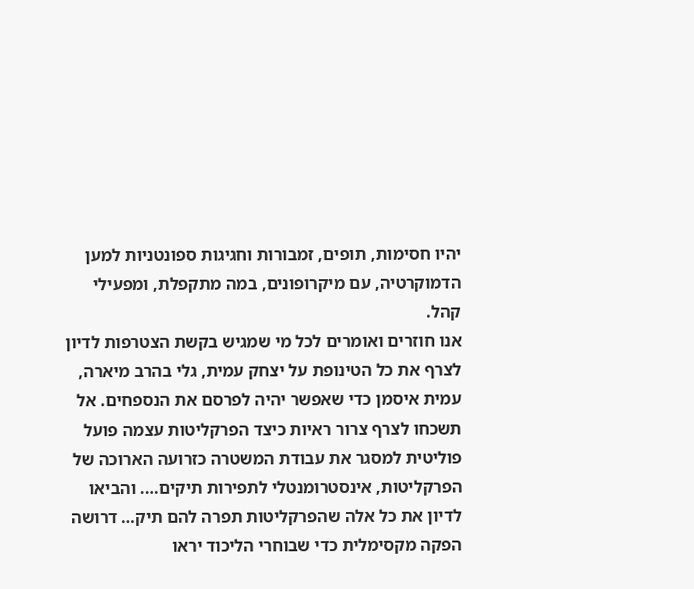יהיו חסימות, תופים, זמבורות וחגיגות ספונטניות למען הדמוקרטיה, עם מיקרופונים, במה מתקפלת, ומפעילי קהל.
אנו חוזרים ואומרים לכל מי שמגיש בקשת הצטרפות לדיון לצרף את כל הטינופת על יצחק עמית, גלי בהרב מיארה, עמית איסמן כדי שאפשר יהיה לפרסם את הנספחים. אל תשכחו לצרף צרור ראיות כיצד הפרקליטות עצמה פועל פוליטית למסגר את עבודת המשטרה כזרועה הארוכה של הפרקליטות, אינסטרומנטלי לתפירות תיקים…. והביאו לדיון את כל אלה שהפרקליטות תפרה להם תיק… דרושה הפקה מקסימלית כדי שבוחרי הליכוד יראו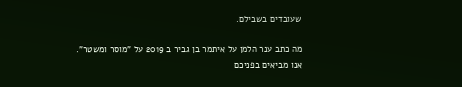שעובדים בשבילם.

מה כתב ענר הלמן על איתמר בן גביר ב 2019 על "מוסר ומשטר".
אנו מביאים בפניכם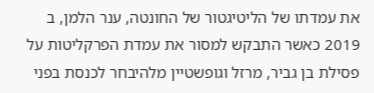את עמדתו של הליטיגטור של החונטה, ענר הלמן, ב 2019 כאשר התבקש למסור את עמדת הפרקליטות על פסילת בן גביר, מרזל וגופשטיין מלהיבחר לכנסת בפני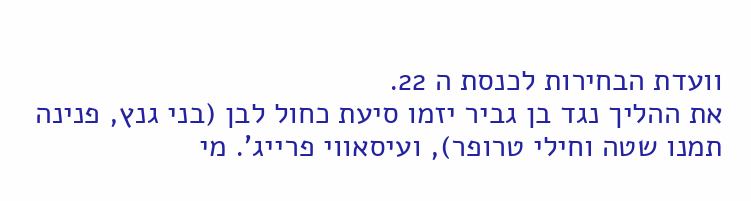וועדת הבחירות לכנסת ה 22.
את ההליך נגד בן גביר יזמו סיעת כחול לבן (בני גנץ, פנינה תמנו שטה וחילי טרופר), ועיסאווי פרייג'. מי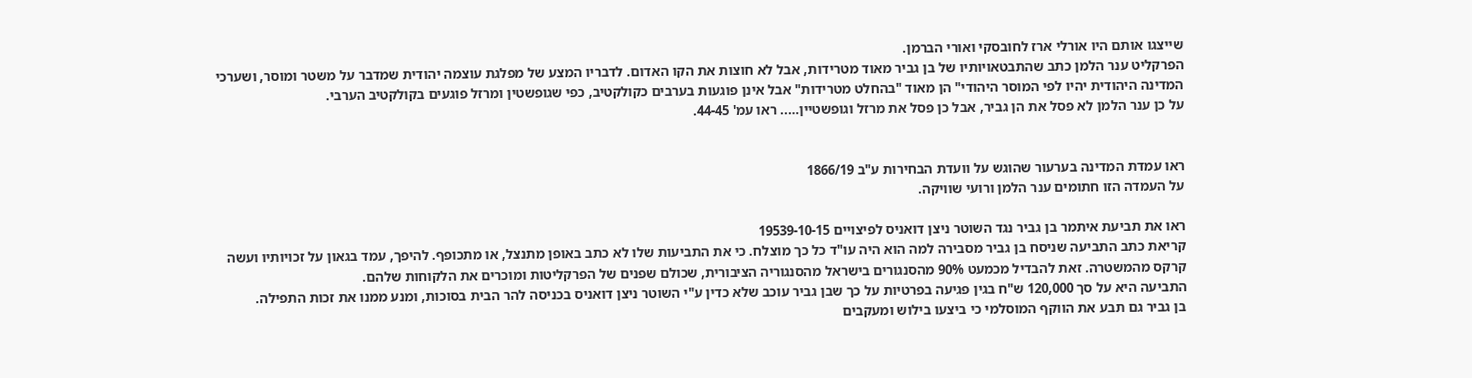שייצגו אותם היו אורלי ארז לחובסקי ואורי הברמן.
הפרקליט ענר הלמן כתב שהתבטאויותיו של בן גביר מאוד מטרידות, אבל לא חוצות את הקו האדום. לדבריו המצע של מפלגת עוצמה יהודית שמדבר על משטר ומוסר, ושערכי המדינה היהודית יהיו לפי המוסר היהודי" הן מאוד "בהחלט מטרידות" אבל אינן פוגעות בערבים כקולקטיב, כפי שגופשטין ומרזל פוגעים בקולקטיב הערבי.
על כן ענר הלמן לא פסל את הן גביר, אבל כן פסל את מרזל וגופשטיין….. ראו עמ' 44-45.


ראו עמדת המדינה בערעור שהוגש על וועדת הבחירות ע"ב 1866/19
על העמדה הזו חתומים ענר הלמן ורועי שוויקה.

ראו את תביעת איתמר בן גביר נגד השוטר ניצן דואניס לפיצויים 19539-10-15
קריאת כתב התביעה שניסח בן גביר מסבירה למה הוא היה עו"ד כל כך מוצלח. כי את התביעות שלו לא כתב באופן מתנצל, או מתכופף. להיפך, עמד בגאון על זכויותיו ועשה קרקס מהמשטרה. זאת להבדיל מכמעט 90% מהסנגורים בישראל מהסנגוריה הציבורית, שכולם שפנים של הפרקליטות ומוכרים את הלקוחות שלהם.
התביעה היא על סך 120,000 ש"ח בגין פגיעה בפרטיות על כך שבן גביר עוכב שלא כדין ע"י השוטר ניצן דואניס בכניסה להר הבית בסוכות, ומנע ממנו את זכות התפילה.
בן גביר גם תבע את הווקף המוסלמי כי ביצעו בילוש ומעקבים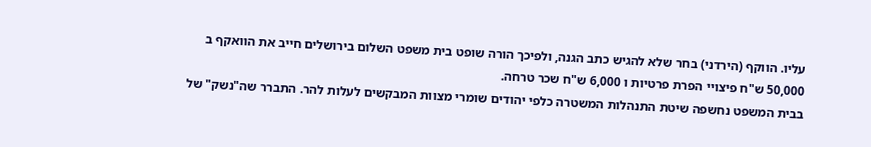עליו. הווקף (הירדני) בחר שלא להגיש כתב הגנה, ולפיכך הורה שופט בית משפט השלום בירושלים חייב את הוואקף ב 50,000 ש"ח פיצויי הפרת פרטיות ו 6,000 ש"ח שכר טרחה.
בבית המשפט נחשפה שיטת התנהלות המשטרה כלפי יהודים שומרי מצוות המבקשים לעלות להר. התברר שה"נשק" של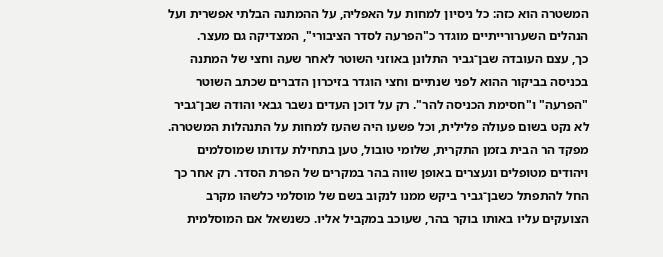המשטרה הוא כזה: כל ניסיון למחות על האפליה, על ההמתנה הבלתי אפשרית ועל הנהלים השערורייתיים מוגדר כ"הפרעה לסדר הציבורי", המצדיקה גם מעצר.
כך, עצם העובדה שבן־גביר התלונן באוזני השוטר לאחר שעה וחצי של המתנה בכניסה בביקור ההוא לפני שנתיים וחצי הוגדר בזיכרון הדברים שכתב השוטר "הפרעה" ו"חסימת הכניסה להר". רק על דוכן העדים נשבר גבאי והודה שבן־גביר לא נקט בשום פעולה פלילית, וכל פשעו היה שהעז למחות על התנהלות המשטרה.
מפקד הר הבית בזמן התקרית, שלומי טובול, טען בתחילת עדותו שמוסלמים ויהודים מטופלים ונעצרים באופן שווה בהר במקרים של הפרת הסדר. רק אחר כך החל להתפתל כשבן־גביר ביקש ממנו לנקוב בשם של מוסלמי כלשהו מקרב הצועקים עליו באותו בוקר בהר, שעוכב במקביל אליו. כשנשאל אם המוסלמית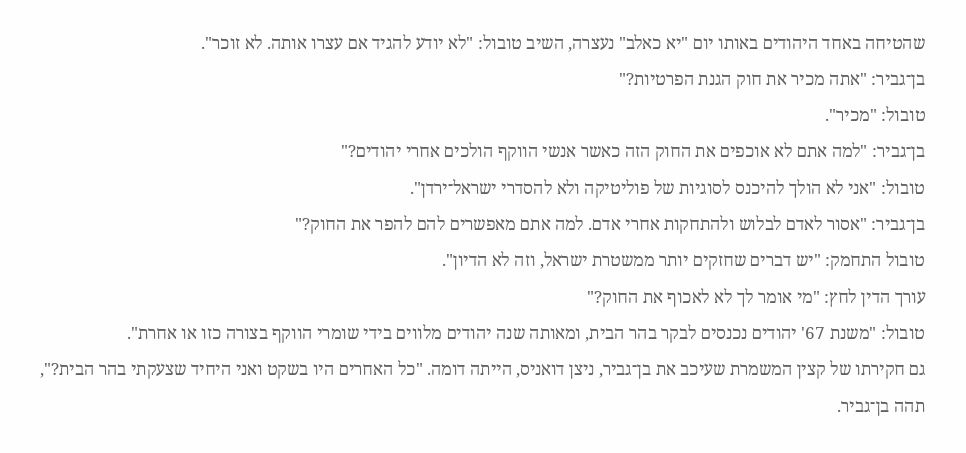שהטיחה באחד היהודים באותו יום "יא כאלב" נעצרה, השיב טובול: "לא יודע להגיד אם עצרו אותה. לא זוכר".
בן־גביר: "אתה מכיר את חוק הגנת הפרטיות?"
טובול: "מכיר".
בן־גביר: "למה אתם לא אוכפים את החוק הזה כאשר אנשי הווקף הולכים אחרי יהודים?"
טובול: "אני לא הולך להיכנס לסוגיות של פוליטיקה ולא להסדרי ישראל־ירדן".
בן־גביר: "אסור לאדם לבלוש ולהתחקות אחרי אדם. למה אתם מאפשרים להם להפר את החוק?"
טובול התחמק: "יש דברים שחזקים יותר ממשטרת ישראל, וזה לא הדיון".
עורך הדין לחץ: "מי אומר לך לא לאכוף את החוק?"
טובול: "משנת 67' יהודים נכנסים לבקר בהר הבית, ומאותה שנה יהודים מלווים בידי שומרי הווקף בצורה כזו או אחרת".
גם חקירתו של קצין המשמרת שעיכב את בן־גביר, ניצן דואניס, הייתה דומה. "כל האחרים היו בשקט ואני היחיד שצעקתי בהר הבית?", תהה בן־גביר.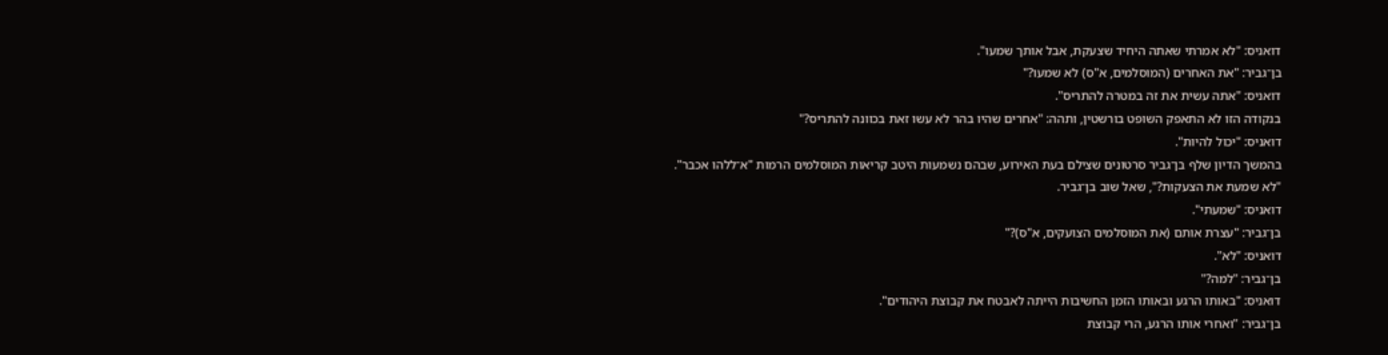דואניס: "לא אמרתי שאתה היחיד שצעקת, אבל אותך שמעו".
בן־גביר: "את האחרים (המוסלמים, א"ס) לא שמעו?"
דואניס: "אתה עשית את זה במטרה להתריס".
בנקודה הזו לא התאפק השופט בורשטין, ותהה: "אחרים שהיו בהר לא עשו זאת בכוונה להתריס?"
דואניס: "יכול להיות".
בהמשך הדיון שלף בן־גביר סרטונים שצילם בעת האירוע, שבהם נשמעות היטב קריאות המוסלמים הרמות "א־ללהו אכבר".
"לא שמעת את הצעקות?", שאל שוב בן־גביר.
דואניס: "שמעתי".
בן־גביר: "עצרת אותם (את המוסלמים הצועקים, א"ס)?"
דואניס: "לא".
בן־גביר: "למה?"
דואניס: "באותו הרגע ובאותו הזמן החשיבות הייתה לאבטח את קבוצת היהודים".
בן־גביר: "ואחרי אותו הרגע, הרי קבוצת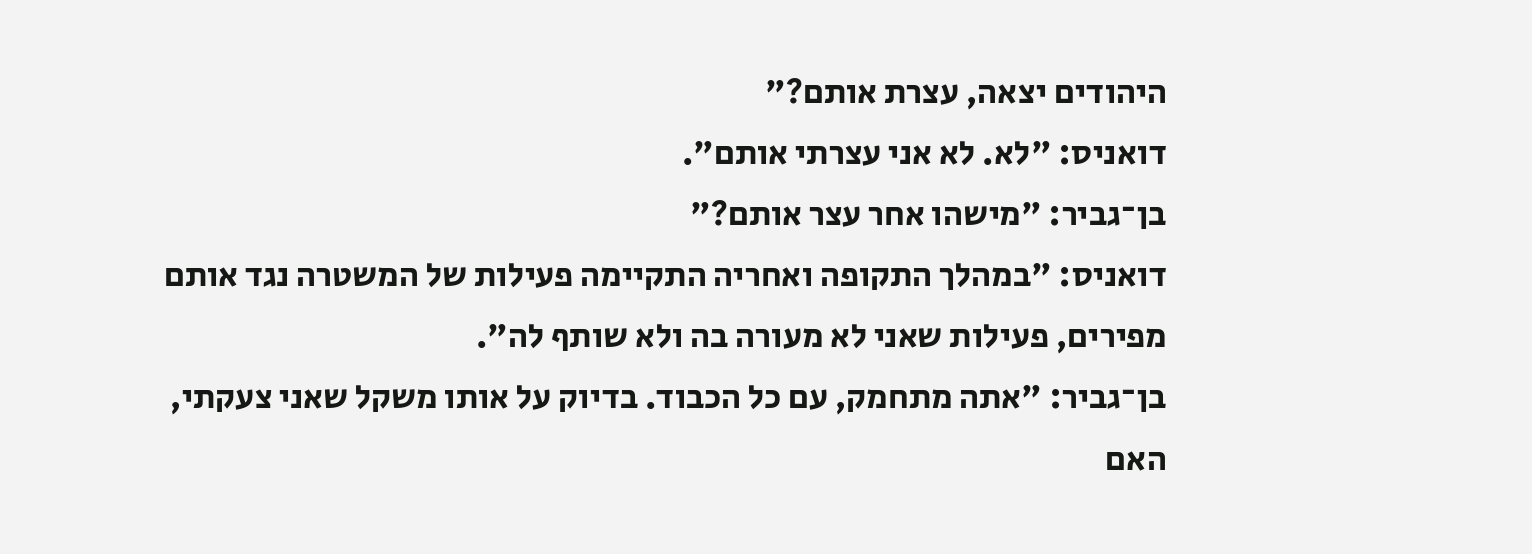היהודים יצאה, עצרת אותם?"
דואניס: "לא. לא אני עצרתי אותם".
בן־גביר: "מישהו אחר עצר אותם?"
דואניס: "במהלך התקופה ואחריה התקיימה פעילות של המשטרה נגד אותם מפירים, פעילות שאני לא מעורה בה ולא שותף לה".
בן־גביר: "אתה מתחמק, עם כל הכבוד. בדיוק על אותו משקל שאני צעקתי, האם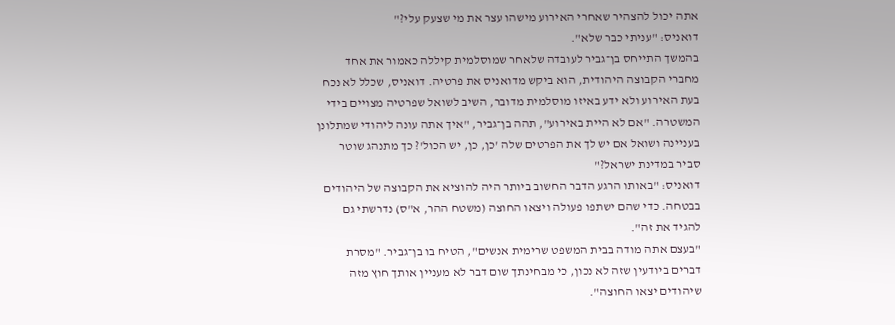אתה יכול להצהיר שאחרי האירוע מישהו עצר את מי שצעק עלי?"
דואניס: "עניתי כבר שלא".
בהמשך התייחס בן־גביר לעובדה שלאחר שמוסלמית קיללה כאמור את אחד מחברי הקבוצה היהודית, הוא ביקש מדואניס את פרטיה. דואניס, שכלל לא נכח בעת האירוע ולא ידע באיזו מוסלמית מדובר, השיב לשואל שפרטיה מצויים בידי המשטרה. "אם לא היית באירוע", תהה בן־גביר, "איך אתה עונה ליהודי שמתלונן בעניינה ושואל אם יש לך את הפרטים שלה 'כן, כן, יש הכול'? כך מתנהג שוטר סביר במדינת ישראל?"
דואניס: "באותו הרגע הדבר החשוב ביותר היה להוציא את הקבוצה של היהודים בבטחה. כדי שהם ישתפו פעולה ויצאו החוצה (משטח ההר, א"ס) נדרשתי גם להגיד את זה".
"בעצם אתה מודה בבית המשפט שרימית אנשים", הטיח בו בן־גביר. "מסרת דברים ביודעין שזה לא נכון, כי מבחינתך שום דבר לא מעניין אותך חוץ מזה שיהודים יצאו החוצה".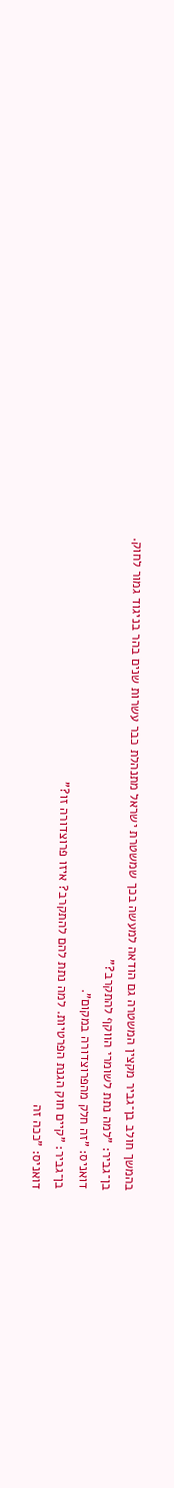בהמשך חולב בן־גביר מקצין המשטרה גם הודאה למעשה בכך שמשטרת ישראל מתנהלת כבר עשרות שנים בהר בניגוד גמור לחוק.
בן־גביר: "למה נתת לשומרי הווקף להתקרב?"
דואניס: "זה חלק מהפרוצדורה במקום".
בן־גביר: "קיים חוק הגנת הפרטיות. למה נתת להם להתקרב? איזו פרוצדורה זו?"
דואניס: "ככה זה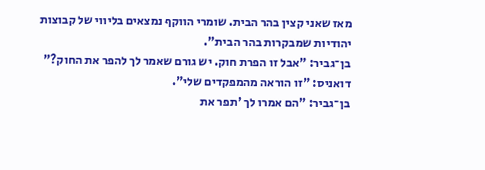מאז שאני קצין בהר הבית. שומרי הווקף נמצאים בליווי של קבוצות יהודיות שמבקרות בהר הבית".
בן־גביר: "אבל זו הפרת חוק. יש גורם שאמר לך להפר את החוק?"
דואניס: "זו הוראה מהמפקדים שלי".
בן־גביר: "הם אמרו לך 'תפר את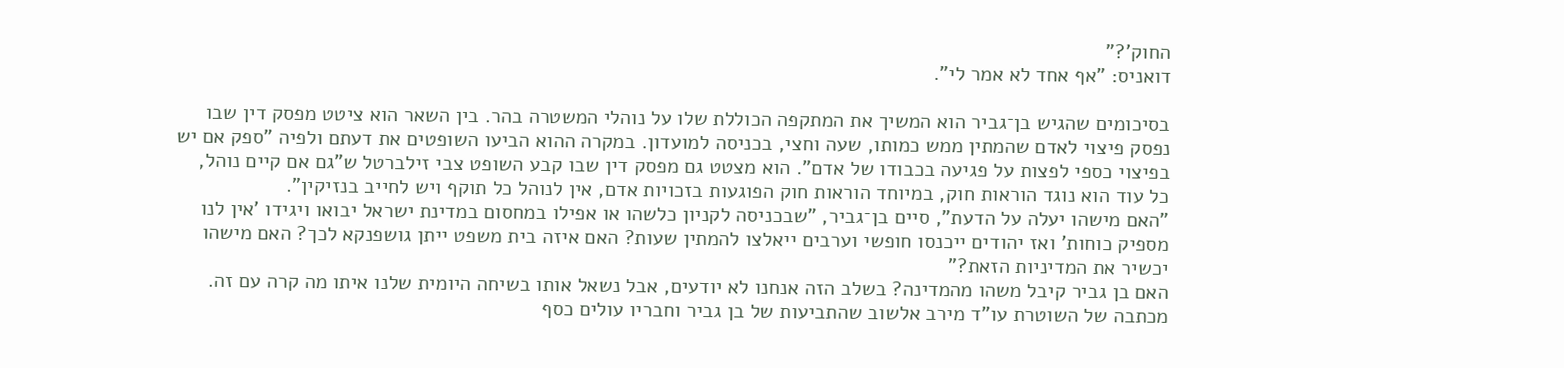החוק'?"
דואניס: "אף אחד לא אמר לי".

בסיכומים שהגיש בן־גביר הוא המשיך את המתקפה הכוללת שלו על נוהלי המשטרה בהר. בין השאר הוא ציטט מפסק דין שבו נפסק פיצוי לאדם שהמתין ממש כמותו, שעה וחצי, בכניסה למועדון. במקרה ההוא הביעו השופטים את דעתם ולפיה "ספק אם יש בפיצוי כספי לפצות על פגיעה בכבודו של אדם". הוא מצטט גם מפסק דין שבו קבע השופט צבי זילברטל ש"גם אם קיים נוהל, כל עוד הוא נוגד הוראות חוק, במיוחד הוראות חוק הפוגעות בזכויות אדם, אין לנוהל כל תוקף ויש לחייב בנזיקין".
"האם מישהו יעלה על הדעת", סיים בן־גביר, "שבכניסה לקניון כלשהו או אפילו במחסום במדינת ישראל יבואו ויגידו 'אין לנו מספיק כוחות' ואז יהודים ייכנסו חופשי וערבים ייאלצו להמתין שעות? האם איזה בית משפט ייתן גושפנקא לכך? האם מישהו יכשיר את המדיניות הזאת?"
האם בן גביר קיבל משהו מהמדינה? בשלב הזה אנחנו לא יודעים, אבל נשאל אותו בשיחה היומית שלנו איתו מה קרה עם זה.
מכתבה של השוטרת עו"ד מירב אלשוב שהתביעות של בן גביר וחבריו עולים כסף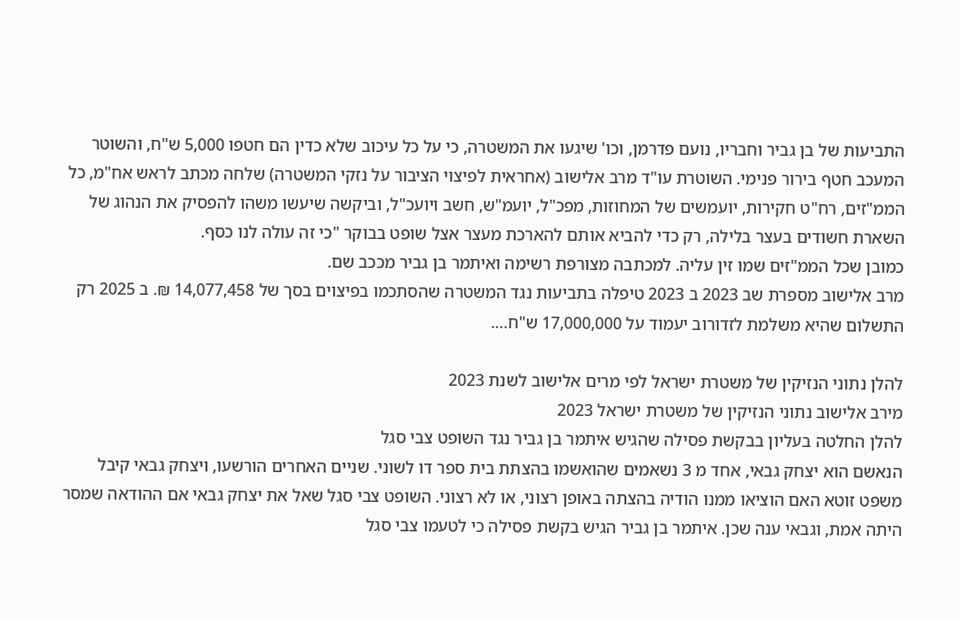התביעות של בן גביר וחבריו, נועם פדרמן, וכו' שיגעו את המשטרה, כי על כל עיכוב שלא כדין הם חטפו 5,000 ש"ח, והשוטר המעכב חטף בירור פנימי. השוטרת עו"ד מרב אלישוב (אחראית לפיצוי הציבור על נזקי המשטרה) שלחה מכתב לראש אח"מ, כל הממ"זים, רח"ט חקירות, יועמשים של המחוזות, מפכ"ל, יועמ"ש, חשב ויועכ"ל, וביקשה שיעשו משהו להפסיק את הנהוג של השארת חשודים בעצר בלילה, רק כדי להביא אותם להארכת מעצר אצל שופט בבוקר "כי זה עולה לנו כסף.
כמובן שכל הממ"זים שמו זין עליה. למכתבה מצורפת רשימה ואיתמר בן גביר מככב שם.
מרב אלישוב מספרת שב 2023 ב 2023 טיפלה בתביעות נגד המשטרה שהסתכמו בפיצוים בסך של 14,077,458 ₪. ב 2025 רק התשלום שהיא משלמת לזדורוב יעמוד על 17,000,000 ש"ח….

להלן נתוני הנזיקין של משטרת ישראל לפי מרים אלישוב לשנת 2023
מירב אלישוב נתוני הנזיקין של משטרת ישראל 2023
להלן החלטה בעליון בבקשת פסילה שהגיש איתמר בן גביר נגד השופט צבי סגל
הנאשם הוא יצחק גבאי, אחד מ 3 נשאמים שהואשמו בהצתת בית ספר דו לשוני. שניים האחרים הורשעו, ויצחק גבאי קיבל משפט זוטא האם הוציאו ממנו הודיה בהצתה באופן רצוני, או לא רצוני. השופט צבי סגל שאל את יצחק גבאי אם ההודאה שמסר היתה אמת, וגבאי ענה שכן. איתמר בן גביר הגיש בקשת פסילה כי לטעמו צבי סגל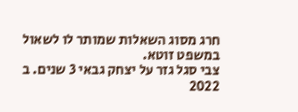חרג מסוג השאלות שמותר לו לשאול במשפט זוטא.
צבי סגל גזר על יצחק גבאי 3 שנים. ב 2022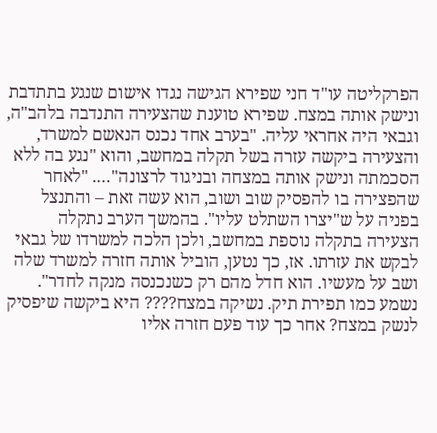הפרקליטה עו"ד חני שפירא הגישה נגדו אישום שנגע בתתדבת ונישק אותה במצח. שפירא טוענת שהצעירה התנדבה בלהב"ה, וגבאי היה אחראי עליה. "בערב אחד נכנס הנאשם למשרד, והצעירה ביקשה עזרה בשל תקלה במחשב, והוא "נגע בה ללא הסכמתה ונישק אותה במצחה ובניגוד לרצונה"…. "לאחר שהפצירה בו להפסיק שוב ושוב, הוא עשה זאת – והתנצל בפניה על ש"יצרו השתלט עליו". בהמשך הערב נתקלה הצעירה בתקלה נוספת במחשב, ולכן הלכה למשרדו של גבאי לבקש את עזרתו. אז, כך נטען, הוביל אותה חזרה למשרד שלה ושב על מעשיו. הוא חדל מהם רק כשנכנסה מנקה לחדר".
נשמע כמו תפירת תיק. נשיקה במצח???? היא ביקשה שיפסיק לנשק במצח? אחר כך עוד פעם חזרה אליו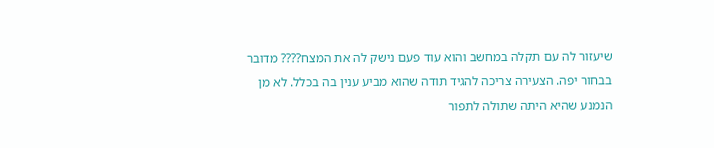שיעזור לה עם תקלה במחשב והוא עוד פעם נישק לה את המצח???? מדובר בבחור יפה. הצעירה צריכה להגיד תודה שהוא מביע ענין בה בכלל. לא מן הנמנע שהיא היתה שתולה לתפור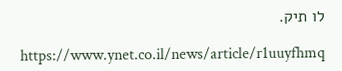לו תיק.

https://www.ynet.co.il/news/article/r1uuyfhmq